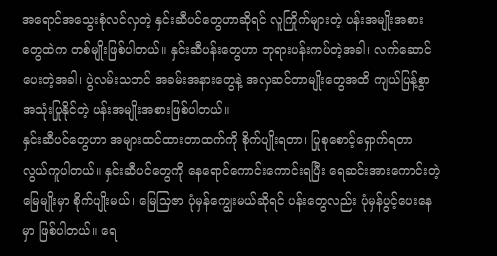အရောင်အသွေးစုံလင်လှတဲ့ နှင်းဆီပင်တွေဟာဆိုရင် လူကြိုက်များတဲ့ ပန်းအမျိုးအစားတွေထဲက တစ်မျိုးဖြစ်ပါတယ်။ နှင်းဆီပန်းတွေဟာ ဘုရားပန်းကပ်တဲ့အခါ၊ လက်ဆောင်ပေးတဲ့အခါ၊ ပွဲလမ်းသဘင် အခမ်းအနားတွေနဲ့ အလှဆင်တာမျိုးတွေအထိ ကျယ်ပြန့်စွာအသုံးပြုနိုင်တဲ့ ပန်းအမျိုးအစားဖြစ်ပါတယ်။
နှင်းဆီပင်တွေဟာ အများထင်ထားတာထက်ကို စိုက်ပျိုးရတာ၊ ပြုစုစောင့်ရှောက်ရတာ လွယ်ကူပါတယ်။ နှင်းဆီပင်တွေကို နေရောင်ကောင်းကောင်းရပြီး ရေဆင်းအားကောင်းတဲ့မြေမျိုးမှာ စိုက်ပျိုးမယ်၊ မြေသြဇာ ပုံမှန်ကျွေးမယ်ဆိုရင် ပန်းတွေလည်း ပုံမှန်ပွင့်ပေးနေမှာ ဖြစ်ပါတယ်။ ရေ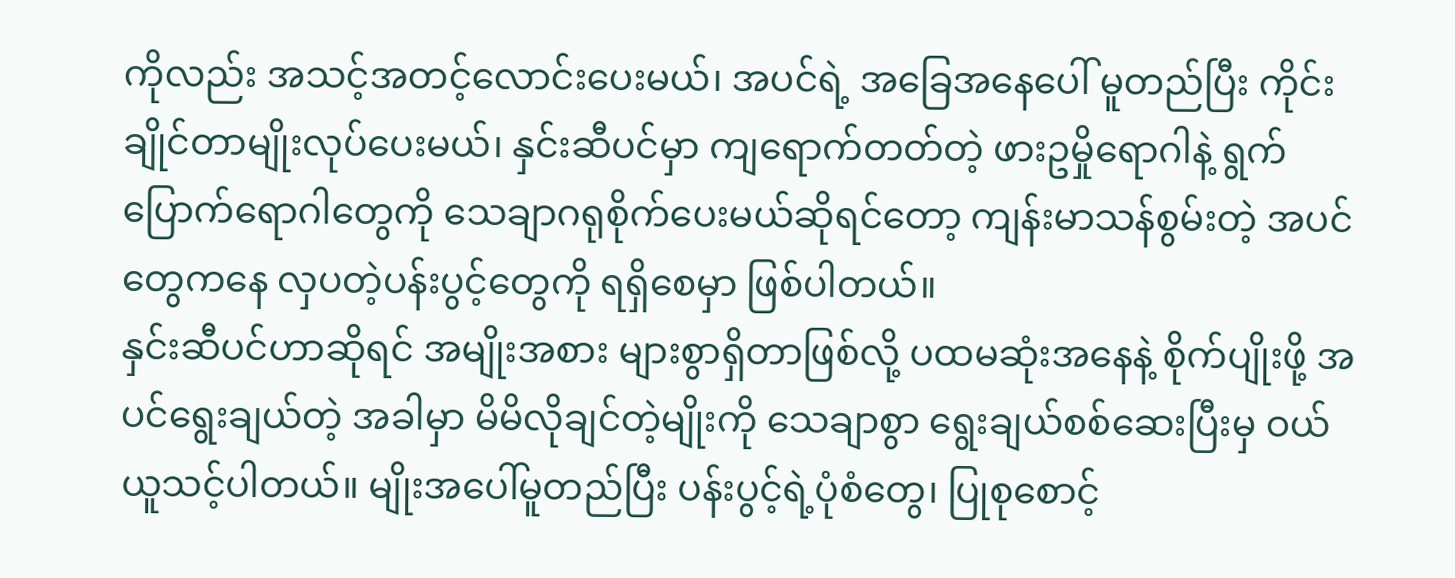ကိုလည်း အသင့်အတင့်လောင်းပေးမယ်၊ အပင်ရဲ့ အခြေအနေပေါ် မူတည်ပြီး ကိုင်းချိုင်တာမျိုးလုပ်ပေးမယ်၊ နှင်းဆီပင်မှာ ကျရောက်တတ်တဲ့ ဖားဥမှိုရောဂါနဲ့ ရွက်ပြောက်ရောဂါတွေကို သေချာဂရုစိုက်ပေးမယ်ဆိုရင်တော့ ကျန်းမာသန်စွမ်းတဲ့ အပင်တွေကနေ လှပတဲ့ပန်းပွင့်တွေကို ရရှိစေမှာ ဖြစ်ပါတယ်။
နှင်းဆီပင်ဟာဆိုရင် အမျိုးအစား များစွာရှိတာဖြစ်လို့ ပထမဆုံးအနေနဲ့ စိုက်ပျိုးဖို့ အပင်ရွေးချယ်တဲ့ အခါမှာ မိမိလိုချင်တဲ့မျိုးကို သေချာစွာ ရွေးချယ်စစ်ဆေးပြီးမှ ဝယ်ယူသင့်ပါတယ်။ မျိုးအပေါ်မူတည်ပြီး ပန်းပွင့်ရဲ့ပုံစံတွေ၊ ပြုစုစောင့်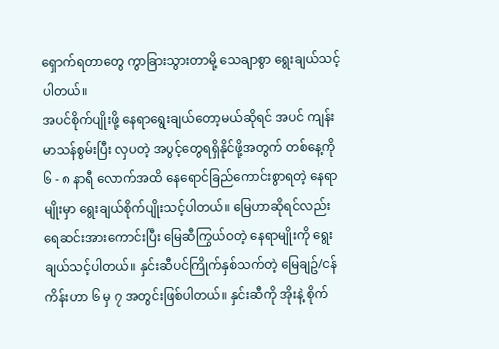ရှောက်ရတာတွေ ကွာခြားသွားတာမို့ သေချာစွာ ရွေးချယ်သင့်ပါတယ်။
အပင်စိုက်ပျိုးဖို့ နေရာရွေးချယ်တော့မယ်ဆိုရင် အပင် ကျန်းမာသန်စွမ်းပြီး လှပတဲ့ အပွင့်တွေရရှိနိုင်ဖို့အတွက် တစ်နေ့ကို ၆ - ၈ နာရီ လောက်အထိ နေရောင်ခြည်ကောင်းစွာရတဲ့ နေရာမျိုးမှာ ရွေးချယ်စိုက်ပျိုးသင့်ပါတယ်။ မြေဟာဆိုရင်လည်း ရေဆင်းအားကောင်းပြီး မြေဆီကြွယ်ဝတဲ့ နေရာမျိုးကို ရွေးချယ်သင့်ပါတယ်။ နှင်းဆီပင်ကြိုက်နှစ်သက်တဲ့ မြေချဥ်/ငန်ကိန်းဟာ ၆ မှ ၇ အတွင်းဖြစ်ပါတယ်။ နှင်းဆီကို အိုးနဲ့ စိုက်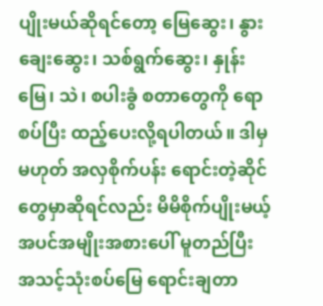ပျိုးမယ်ဆိုရင်တော့ မြေဆွေး၊ နွားချေးဆွေး၊ သစ်ရွက်ဆွေး၊ နှုန်းမြေ၊ သဲ၊ စပါးခွံ စတာတွေကို ရောစပ်ပြီး ထည့်ပေးလို့ရပါတယ်။ ဒါမှမဟုတ် အလှစိုက်ပန်း ရောင်းတဲ့ဆိုင်တွေမှာဆိုရင်လည်း မိမိစိုက်ပျိုးမယ့် အပင်အမျိုးအစားပေါ် မူတည်ပြီး အသင့်သုံးစပ်မြေ ရောင်းချတာ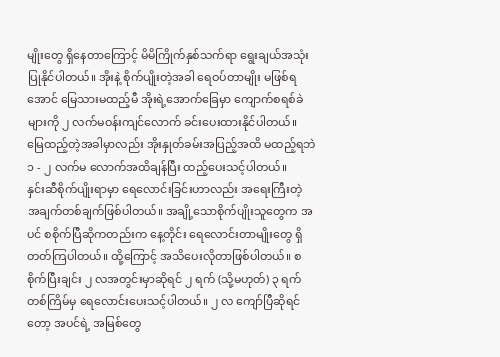မျိုးတွေ ရှိနေတာကြောင့် မိမိကြိုက်နှစ်သက်ရာ ရွေးချယ်အသုံးပြုနိုင်ပါတယ်။ အိုးနဲ့ စိုက်ပျိုးတဲ့အခါ ရေဝပ်တာမျိုး မဖြစ်ရအောင် မြေသားမထည့်မီ အိုးရဲ့အောက်ခြေမှာ ကျောက်စရစ်ခဲများကို ၂ လက်မဝန်းကျင်လောက် ခင်းပေးထားနိုင်ပါတယ်။ မြေထည့်တဲ့အခါမှာလည်း အိုးနှုတ်ခမ်းအပြည့်အထိ မထည့်ရဘဲ ၁ - ၂ လက်မ လောက်အထိချန်ပြီး ထည့်ပေးသင့်ပါတယ်။
နှင်းဆီစိုက်ပျိုးရာမှာ ရေလောင်းခြင်းဟာလည်း အရေးကြီးတဲ့ အချက်တစ်ချက်ဖြစ်ပါတယ်။ အချို့သောစိုက်ပျိုးသူတွေက အပင် စစိုက်ပြီဆိုကတည်းက နေ့တိုင်း ရေလောင်းတာမျိုးတွေ ရှိတတ်ကြပါတယ်။ ထို့ကြောင့် အသိပေးလိုတာဖြစ်ပါတယ်။ စစိုက်ပြီးချင်း ၂ လအတွင်းမှာဆိုရင် ၂ ရက် (သို့မဟုတ်) ၃ ရက်တစ်ကြိမ်မှ ရေလောင်းပေးသင့်ပါတယ်။ ၂ လ ကျော်ပြီဆိုရင်တော့ အပင်ရဲ့ အမြစ်တွေ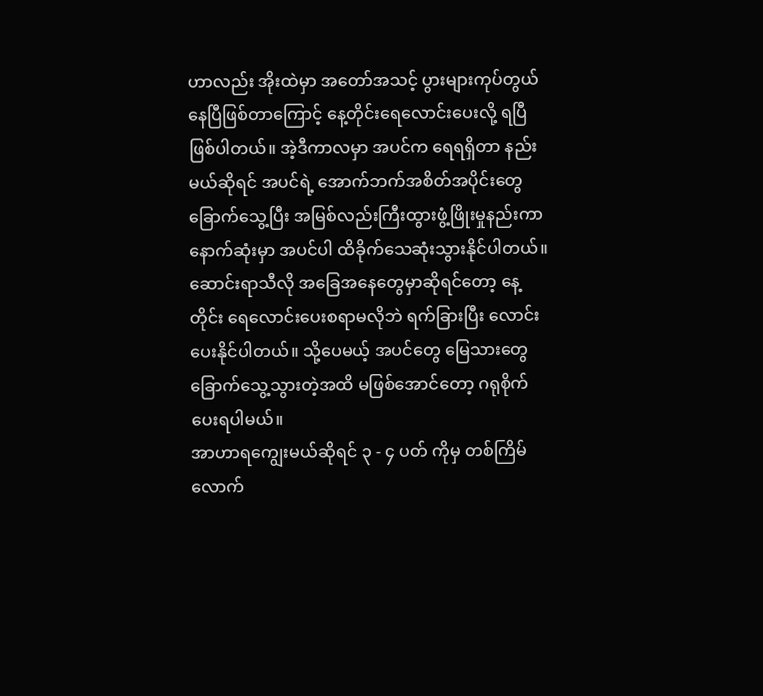ဟာလည်း အိုးထဲမှာ အတော်အသင့် ပွားများကုပ်တွယ်နေပြီဖြစ်တာကြောင့် နေ့တိုင်းရေလောင်းပေးလို့ ရပြီဖြစ်ပါတယ်။ အဲ့ဒီကာလမှာ အပင်က ရေရရှိတာ နည်းမယ်ဆိုရင် အပင်ရဲ့ အောက်ဘက်အစိတ်အပိုင်းတွေ ခြောက်သွေ့ပြီး အမြစ်လည်းကြီးထွားဖွံ့ဖြိုးမှုနည်းကာ နောက်ဆုံးမှာ အပင်ပါ ထိခိုက်သေဆုံးသွားနိုင်ပါတယ်။ ဆောင်းရာသီလို အခြေအနေတွေမှာဆိုရင်တော့ နေ့တိုင်း ရေလောင်းပေးစရာမလိုဘဲ ရက်ခြားပြီး လောင်းပေးနိုင်ပါတယ်။ သို့ပေမယ့် အပင်တွေ မြေသားတွေ ခြောက်သွေ့သွားတဲ့အထိ မဖြစ်အောင်တော့ ဂရုစိုက်ပေးရပါမယ်။
အာဟာရကျွေးမယ်ဆိုရင် ၃ - ၄ ပတ် ကိုမှ တစ်ကြိမ်လောက်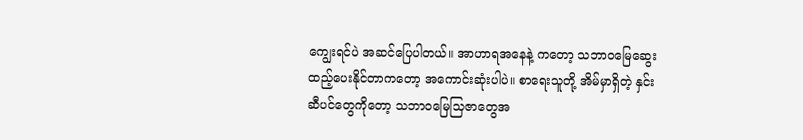ကျွေးရင်ပဲ အဆင်ပြေပါတယ်။ အာဟာရအနေနဲ့ ကတော့ သဘာဝမြေဆွေး ထည့်ပေးနိုင်တာကတော့ အကောင်းဆုံးပါပဲ။ စာရေးသူတို့ အိမ်မှာရှိတဲ့ နှင်းဆီပင်တွေကိုတော့ သဘာဝမြေသြဇာတွေအ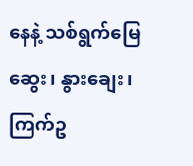နေနဲ့ သစ်ရွက်မြေဆွေး၊ နွားချေး၊ ကြက်ဥ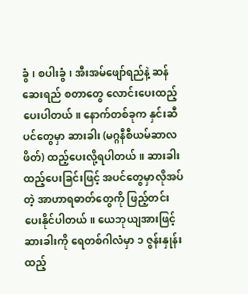ခွံ၊ စပါးခွံ၊ အီးအမ်ဖျော်ရည်နဲ့ ဆန်ဆေးရည် စတာတွေ လောင်းပေးထည့်ပေးပါတယ်။ နောက်တစ်ခုက နှင်းဆီပင်တွေမှာ ဆားခါး (မဂ္ဂနီစီယမ်ဆာလဖိတ်) ထည့်ပေးလို့ရပါတယ်။ ဆားခါးထည့်ပေးခြင်းဖြင့် အပင်တွေမှာလိုအပ်တဲ့ အာဟာရဓာတ်တွေကို ဖြည့်တင်းပေးနိုင်ပါတယ်။ ယေဘုယျအားဖြင့် ဆားခါးကို ရေတစ်ဂါလံမှာ ၁ ဇွန်းနှုန်း ထည့်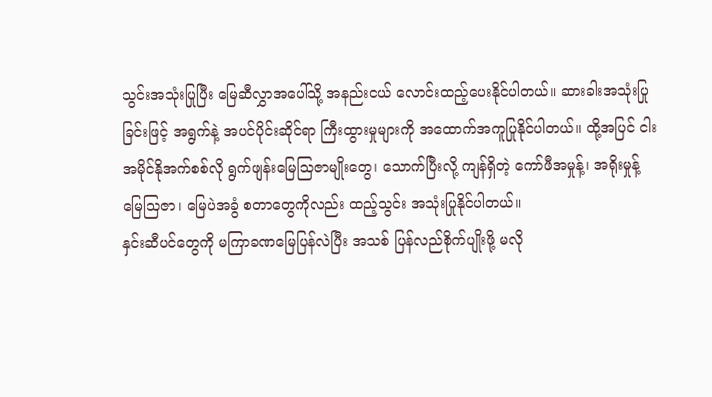သွင်းအသုံးပြုပြီး မြေဆီလွှာအပေါ်သို့ အနည်းငယ် လောင်းထည့်ပေးနိုင်ပါတယ်။ ဆားခါးအသုံးပြုခြင်းဖြင့် အရွက်နဲ့ အပင်ပိုင်းဆိုင်ရာ ကြီးထွားမှုများကို အထောက်အကူပြုနိုင်ပါတယ်။ ထို့အပြင် ငါးအမိုင်နိုအက်စစ်လို ရွက်ဖျန်းမြေသြဇာမျိုးတွေ၊ သောက်ပြီးလို့ ကျန်ရှိတဲ့ ကော်ဖီအမှုန့်၊ အရိုးမှုန့်မြေသြဇာ၊ မြေပဲအခွံ စတာတွေကိုလည်း ထည့်သွင်း အသုံးပြုနိုင်ပါတယ်။
နှင်းဆီပင်တွေကို မကြာခဏမြေပြန်လဲပြီး အသစ် ပြန်လည်စိုက်ပျိုးဖို့ မလို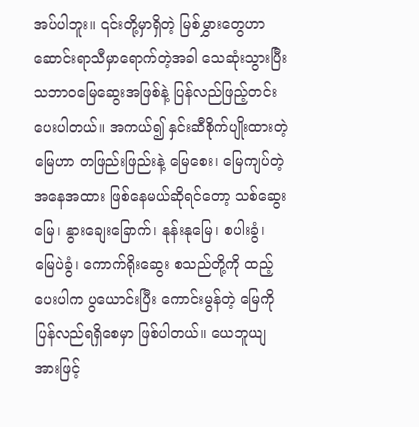အပ်ပါဘူး။ ၎င်းတို့မှာရှိတဲ့ မြစ်မွှားတွေဟာ ဆောင်းရာသီမှာရောက်တဲ့အခါ သေဆုံးသွားပြီး သဘာဝမြေဆွေးအဖြစ်နဲ့ ပြန်လည်ဖြည့်တင်းပေးပါတယ်။ အကယ်၍ နှင်းဆီစိုက်ပျိုးထားတဲ့ မြေဟာ တဖြည်းဖြည်းနဲ့ မြေစေး၊ မြေကျပ်တဲ့ အနေအထား ဖြစ်နေမယ်ဆိုရင်တော့ သစ်ဆွေးမြေ၊ နွားချေးခြောက်၊ နုန်းနုမြေ၊ စပါးခွံ၊ မြေပဲခွံ၊ ကောက်ရိုးဆွေး စသည်တို့ကို ထည့်ပေးပါက ပွယောင်းပြီး ကောင်းမွန်တဲ့ မြေကိုပြန်လည်ရရှိစေမှာ ဖြစ်ပါတယ်။ ယေဘူယျအားဖြင့်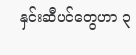နှင်းဆီပင်တွေဟာ ၃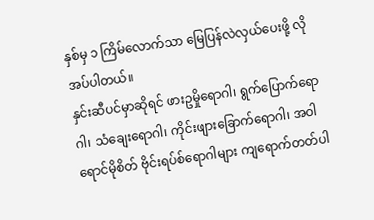နှစ်မှ ၁ ကြိမ်လောက်သာ မြေပြန်လဲလှယ်ပေးဖို့ လိုအပ်ပါတယ်။
နှင်းဆီပင်မှာဆိုရင် ဖားဥမှိုရောဂါ၊ ရွက်ပြောက်ရောဂါ၊ သံချေးရောဂါ၊ ကိုင်းဖျားခြောက်ရောဂါ၊ အဝါရောင်မိုစိတ် ဗိုင်းရပ်စ်ရောဂါများ ကျရောက်တတ်ပါ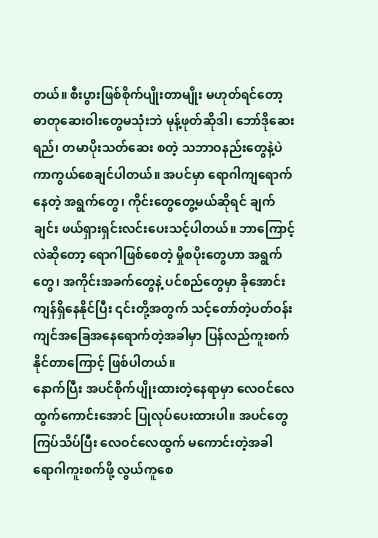တယ်။ စီးပွားဖြစ်စိုက်ပျိုးတာမျိုး မဟုတ်ရင်တော့ ဓာတုဆေးဝါးတွေမသုံးဘဲ မုန့်ဖုတ်ဆိုဒါ၊ ဘော်ဒိုဆေးရည်၊ တမာပိုးသတ်ဆေး စတဲ့ သဘာဝနည်းတွေနဲ့ပဲ ကာကွယ်စေချင်ပါတယ်။ အပင်မှာ ရောဂါကျရောက်နေတဲ့ အရွက်တွေ၊ ကိုင်းတွေတွေ့မယ်ဆိုရင် ချက်ချင်း ဖယ်ရှားရှင်းလင်းပေးသင့်ပါတယ်။ ဘာကြောင့်လဲဆိုတော့ ရောဂါဖြစ်စေတဲ့ မှိုစပိုးတွေဟာ အရွက်တွေ၊ အကိုင်းအခက်တွေနဲ့ ပင်စည်တွေမှာ ခိုအောင်းကျန်ရှိနေနိုင်ပြီး ၎င်းတို့အတွက် သင့်တော်တဲ့ပတ်ဝန်းကျင်အခြေအနေရောက်တဲ့အခါမှာ ပြန်လည်ကူးစက်နိုင်တာကြောင့် ဖြစ်ပါတယ်။
နောက်ပြီး အပင်စိုက်ပျိုးထားတဲ့နေရာမှာ လေဝင်လေထွက်ကောင်းအောင် ပြုလုပ်ပေးထားပါ။ အပင်တွေ ကြပ်သိပ်ပြီး လေဝင်လေထွက် မကောင်းတဲ့အခါ ရောဂါကူးစက်ဖို့ လွယ်ကူစေ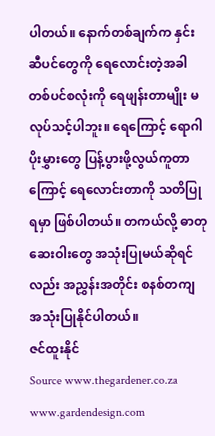ပါတယ်။ နောက်တစ်ချက်က နှင်းဆီပင်တွေကို ရေလောင်းတဲ့အခါ တစ်ပင်စလုံးကို ရေဖျန်းတာမျိုး မလုပ်သင့်ပါဘူး။ ရေကြောင့် ရောဂါပိုးမွှားတွေ ပြန့်ပွားဖို့လွယ်ကူတာကြောင့် ရေလောင်းတာကို သတိပြုရမှာ ဖြစ်ပါတယ်။ တကယ်လို့ ဓာတုဆေးဝါးတွေ အသုံးပြုမယ်ဆိုရင်လည်း အညွှန်းအတိုင်း စနစ်တကျ အသုံးပြုနိုင်ပါတယ်။
ဇင်ထူးနိုင်
Source www.thegardener.co.za
www.gardendesign.com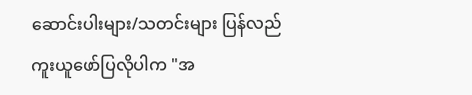ဆောင်းပါးများ/သတင်းများ ပြန်လည်ကူးယူဖော်ပြလိုပါက "အ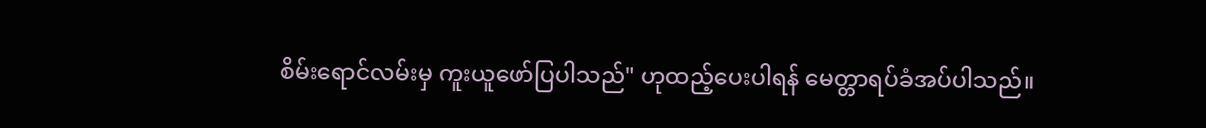စိမ်းရောင်လမ်းမှ ကူးယူဖော်ပြပါသည်" ဟုထည့်ပေးပါရန် မေတ္တာရပ်ခံအပ်ပါသည်။